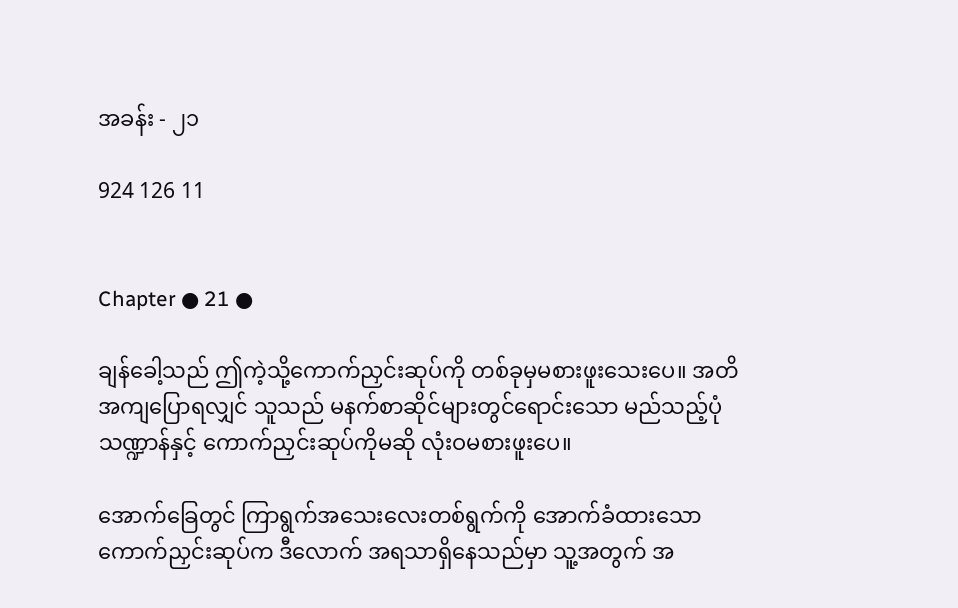အခန်း - ၂၁

924 126 11


Chapter ● 21 ●

ချန်ခေါ့သည် ဤကဲ့သို့ကောက်ညှင်းဆုပ်ကို တစ်ခုမှမစားဖူးသေးပေ။ အတိအကျပြောရလျှင် သူသည် မနက်စာဆိုင်များတွင်ရောင်းသော မည်သည့်ပုံသဏ္ဍာန်နှင့် ကောက်ညှင်းဆုပ်ကိုမဆို လုံးဝမစားဖူးပေ။

အောက်ခြေတွင် ကြာရွက်အသေးလေးတစ်ရွက်ကို အောက်ခံထားသော ကောက်ညှင်းဆုပ်က ဒီလောက် အရသာရှိနေသည်မှာ သူ့အတွက် အ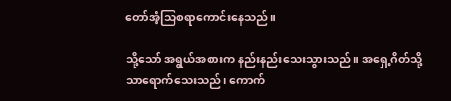တော်အံ့သြစရာကောင်းနေသည်။

သို့သော် အရွယ်အစားက နည်းနည်းသေးသွားသည်။ အရှေ့ဂိတ်သို့သာရောက်သေးသည်၊ ကောက်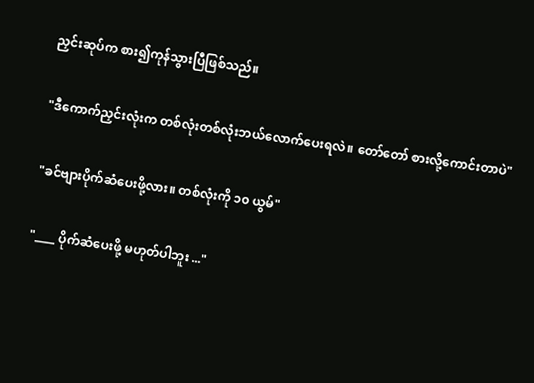ညှင်းဆုပ်က စား၍ကုန်သွားပြီဖြစ်သည်။

"ဒီကောက်ညှင်းလုံးက တစ်လုံးတစ်လုံးဘယ်လောက်ပေးရလဲ။ တော်တော် စားလို့ကောင်းတာပဲ"

"ခင်ဗျားပိုက်ဆံပေးဖို့လား။ တစ်လုံးကို ၁၀ ယွမ်"

"____ ပိုက်ဆံပေးဖို့ မဟုတ်ပါဘူး ..."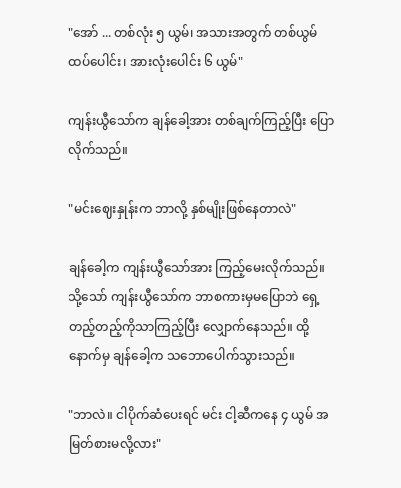"အော် ... တစ်လုံး ၅ ယွမ်၊ အသားအတွက် တစ်ယွမ်ထပ်ပေါင်း၊ အားလုံးပေါင်း ၆ ယွမ်"

ကျန်းယွီသော်က ချန်ခေါ့အား တစ်ချက်ကြည့်ပြီး ပြောလိုက်သည်။

"မင်းဈေးနှုန်းက ဘာလို့ နှစ်မျိုးဖြစ်နေတာလဲ"

ချန်ခေါ့က ကျန်းယွီသော်အား ကြည့်မေးလိုက်သည်။ သို့သော် ကျန်းယွီသော်က ဘာစကားမှမပြောဘဲ ရှေ့တည့်တည့်ကိုသာကြည့်ပြီး လျှောက်နေသည်။ ထို့နောက်မှ ချန်ခေါ့က သဘောပေါက်သွားသည်။

"ဘာလဲ။ ငါပိုက်ဆံပေးရင် မင်း ငါ့ဆီကနေ ၄ ယွမ် အမြတ်စားမလို့လား"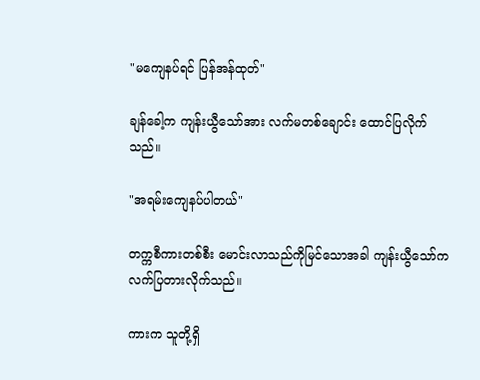"မကျေနပ်ရင် ပြန်အန်ထုတ်"

ချန်ခေါ့က ကျန်းယွီသော်အား လက်မတစ်ချောင်း ထောင်ပြလိုက်သည်။

"အရမ်းကျေနပ်ပါတယ်"

တက္ကစီကားတစ်စီး မောင်းလာသည်ကိုမြင်သောအခါ ကျန်းယွီသော်က လက်ပြတားလိုက်သည်။

ကားက သူတို့ရှိ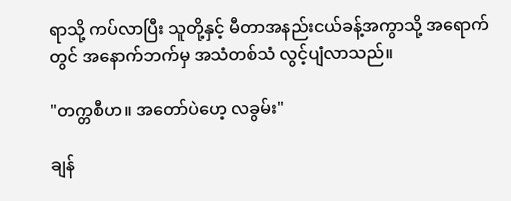ရာသို့ ကပ်လာပြီး သူတို့နှင့် မီတာအနည်းငယ်ခန့်အကွာသို့ အရောက်တွင် အနောက်ဘက်မှ အသံတစ်သံ လွင့်ပျံလာသည်။

"တက္တစီဟ။ အတော်ပဲဟေ့ လခွမ်း"

ချန်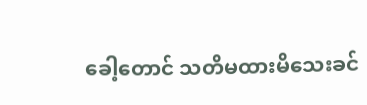ခေါ့တောင် သတိမထားမိသေးခင်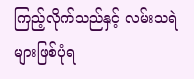ကြည့်လိုက်သည်နှင့် လမ်းသရဲများဖြစ်ပုံရ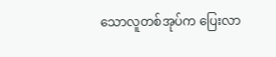သောလူတစ်အုပ်က ပြေးလာ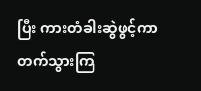ပြီး ကားတံခါးဆွဲဖွင့်ကာ တက်သွားကြ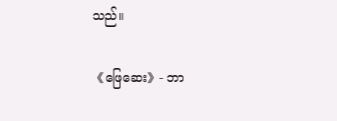သည်။

《ဖြေဆေး》- ဘာ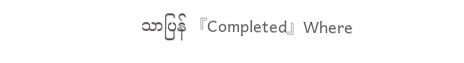သာပြန် 『Completed』Where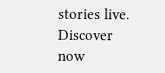stories live. Discover now